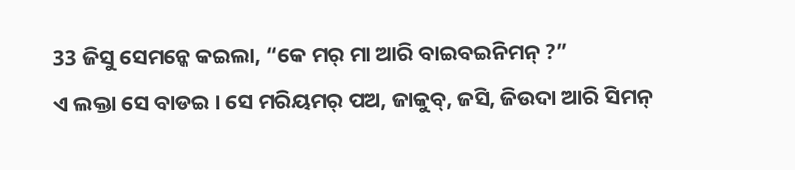33 ଜିସୁ ସେମନ୍କେ କଇଲା, “କେ ମର୍ ମା ଆରି ବାଇବଇନିମନ୍ ?”
ଏ ଲକ୍ତା ସେ ବାଡଇ । ସେ ମରିୟମର୍ ପଅ, ଜାକୁବ୍, ଜସି, ଜିଉଦା ଆରି ସିମନ୍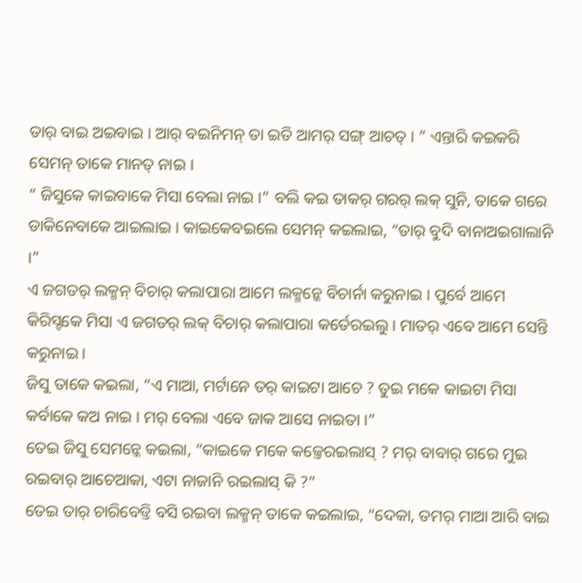ତାର୍ ବାଇ ଅଇବାଇ । ଆର୍ ବଇନିମନ୍ ତା ଇତି ଆମର୍ ସଙ୍ଗ୍ ଆଚତ୍ । ” ଏନ୍ତାରି କଇକରି ସେମନ୍ ତାକେ ମାନତ୍ ନାଇ ।
“ ଜିସୁକେ କାଇବାକେ ମିସା ବେଲା ନାଇ ।” ବଲି କଇ ତାକର୍ ଗରର୍ ଲକ୍ ସୁନି, ତାକେ ଗରେ ଡାକିନେବାକେ ଆଇଲାଇ । କାଇକେବଇଲେ ସେମନ୍ କଇଲାଇ, “ତାର୍ ବୁଦି ବାନାଅଇଗାଲାନି ।”
ଏ ଜଗତର୍ ଲକ୍ମନ୍ ବିଚାର୍ କଲାପାରା ଆମେ ଲକ୍ମନ୍କେ ବିଚାର୍ନା କରୁନାଇ । ପୁର୍ବେ ଆମେ କିରିସ୍ଟକେ ମିସା ଏ ଜଗତର୍ ଲକ୍ ବିଚାର୍ କଲାପାରା କର୍ତେରଇଲୁ । ମାତର୍ ଏବେ ଆମେ ସେନ୍ତି କରୁନାଇ ।
ଜିସୁ ତାକେ କଇଲା, “ଏ ମାଆ, ମର୍ଟାନେ ତର୍ କାଇଟା ଆଚେ ? ତୁଇ ମକେ କାଇଟା ମିସା କର୍ବାକେ କଅ ନାଇ । ମର୍ ବେଲା ଏବେ ଜାକ ଆସେ ନାଇତା ।”
ତେଇ ଜିସୁ ସେମନ୍କେ କଇଲା, “କାଇକେ ମକେ କଜ୍ତେରଇଲାସ୍ ? ମର୍ ବାବାର୍ ଗରେ ମୁଇ ରଇବାର୍ ଆଚେଆକା, ଏଟା ନାଜାନି ରଇଲାସ୍ କି ?”
ତେଇ ତାର୍ ଚାରିବେଡ୍ତି ବସି ରଇବା ଲକ୍ମନ୍ ତାକେ କଇଲାଇ, “ଦେକା, ତମର୍ ମାଆ ଆରି ବାଇ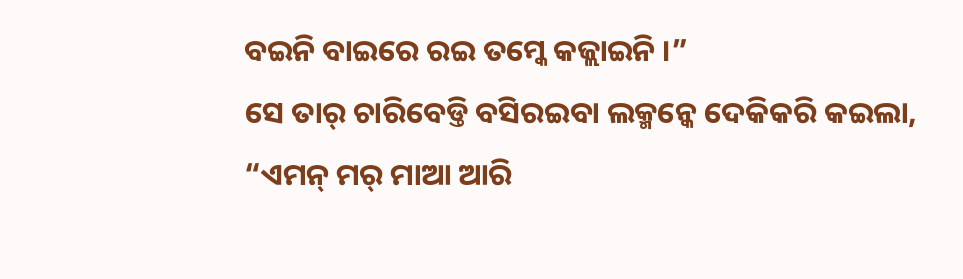ବଇନି ବାଇରେ ରଇ ତମ୍କେ କଜ୍ଲାଇନି ।”
ସେ ତାର୍ ଚାରିବେଡ୍ତି ବସିରଇବା ଲକ୍ମନ୍କେ ଦେକିକରି କଇଲା, “ଏମନ୍ ମର୍ ମାଆ ଆରି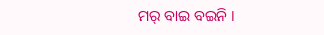ମର୍ ବାଇ ବଇନି ।